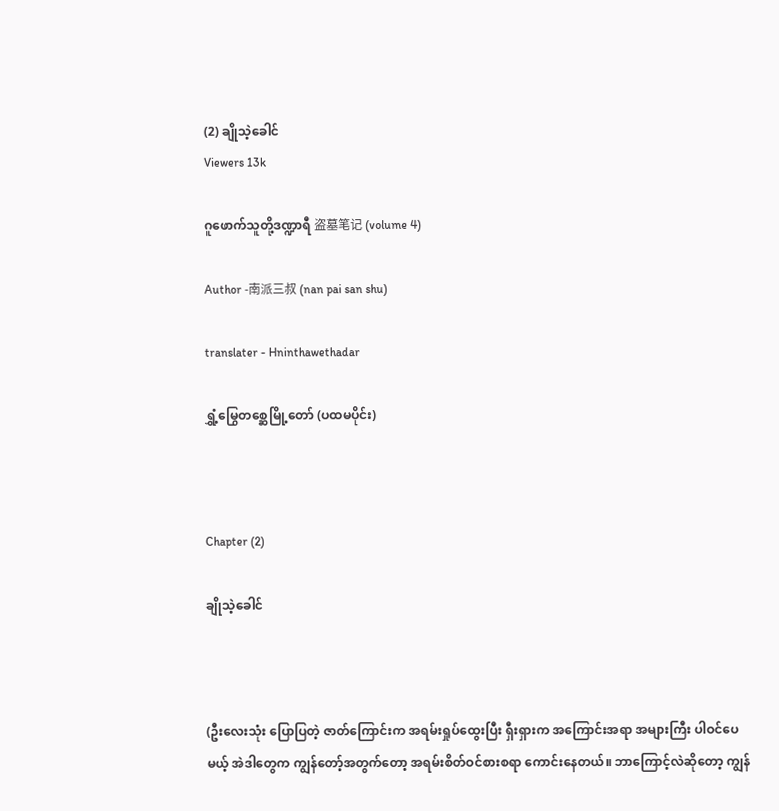(2) ချိုသဲ့ခေါင်
Viewers 13k

ဂူဖောက်သူတို့ဒဏ္ဍာရီ 盗墓笔记 (volume 4)

Author -南派三叔 (nan pai san shu)

translater - Hninthawethadar

ရွှံ့မြွေတစ္ဆေမြို့တော် (ပထမပိုင်း)



Chapter (2)

ချိုသဲ့ခေါင်



(ဦးလေးသုံး ပြောပြတဲ့ ဇာတ်ကြောင်းက အရမ်းရှုပ်ထွေးပြီး ရှီးရှားက အကြောင်းအရာ အများကြီး ပါဝင်ပေမယ့် အဲဒါတွေက ကျွန်တော့်အတွက်တော့ အရမ်းစိတ်ဝင်စားစရာ ကောင်းနေတယ်။ ဘာကြောင့်လဲဆိုတော့ ကျွန်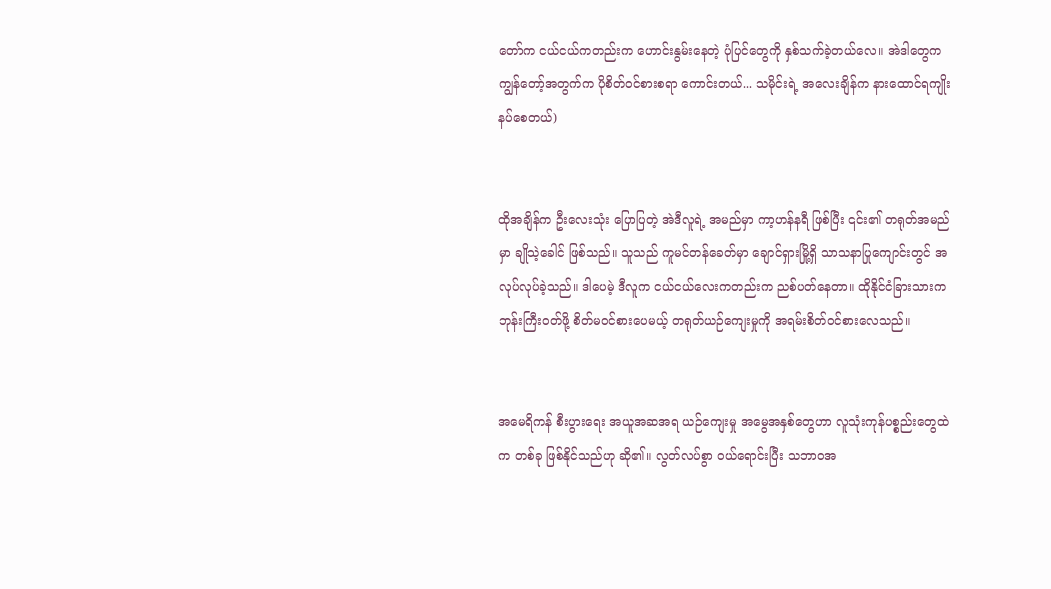တော်က ငယ်ငယ်ကတည်းက ဟောင်းနွမ်းနေတဲ့ ပုံပြင်တွေကို နှစ်သက်ခဲ့တယ်လေ။ အဲဒါတွေက ကျွန်တော့်အတွက်က ပိုစိတ်ဝင်စားစရာ ကောင်းတယ်... သမိုင်းရဲ့ အလေးချိန်က နားထောင်ရကျိုးနပ်စေတယ်)


ထိုအချိန်က ဦးလေးသုံး ပြောပြတဲ့ အဲဒီလူရဲ့ အမည်မှာ ကာ့ဟန်နရီ ဖြစ်ပြီး ၎င်း၏ တရုတ်အမည်မှာ ချိုသဲ့ခေါင် ဖြစ်သည်။ သူသည် ကူမင်တန်ခေတ်မှာ ချောင်ရှားမြို့ရှိ သာသနာပြုကျောင်းတွင် အလုပ်လုပ်ခဲ့သည်။ ဒါပေမဲ့ ဒီလူက ငယ်ငယ်လေးကတည်းက ညစ်ပတ်နေတာ။ ထိုနိုင်ငံခြားသားက ဘုန်းကြီးဝတ်ဖို့ စိတ်မဝင်စားပေမယ့် တရုတ်ယဉ်ကျေးမှုကို အရမ်းစိတ်ဝင်စားလေသည်။


အမေရိကန် စီးပွားရေး အယူအဆအရ ယဉ်ကျေးမှု အမွေအနှစ်တွေဟာ လူသုံးကုန်ပစ္စည်းတွေထဲက တစ်ခု ဖြစ်နိုင်သည်ဟု ဆို၏။ လွတ်လပ်စွာ ဝယ်ရောင်းပြီး သဘာဝအ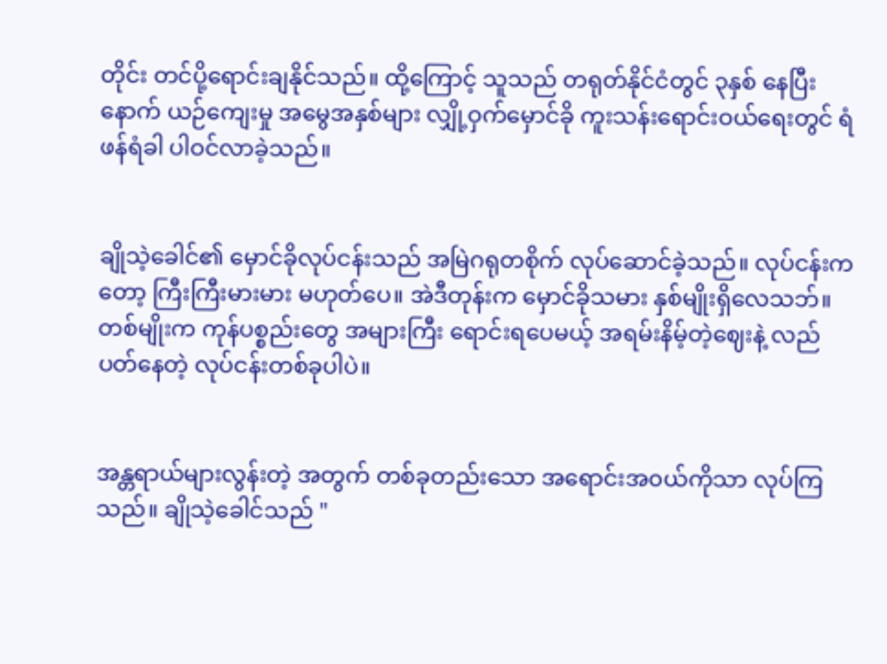တိုင်း တင်ပို့ရောင်းချနိုင်သည်။ ထို့ကြောင့် သူသည် တရုတ်နိုင်ငံတွင် ၃နှစ် နေပြီးနောက် ယဉ်ကျေးမှု အမွေအနှစ်များ လျှို့ဝှက်မှောင်ခို ကူးသန်းရောင်းဝယ်ရေးတွင် ရံဖန်ရံခါ ပါဝင်လာခဲ့သည်။


ချိုသဲ့ခေါင်၏ မှောင်ခိုလုပ်ငန်းသည် အမြဲဂရုတစိုက် လုပ်ဆောင်ခဲ့သည်။ လုပ်ငန်းကတော့ ကြီးကြီးမားမား မဟုတ်ပေ။ အဲဒီတုန်းက မှောင်ခိုသမား နှစ်မျိုးရှိလေသဘ်။ တစ်မျိုးက ကုန်ပစ္စည်းတွေ အများကြီး ရောင်းရပေမယ့် အရမ်းနိမ့်တဲ့ဈေးနဲ့ လည်ပတ်နေတဲ့ လုပ်ငန်းတစ်ခုပါပဲ။


အန္တရာယ်များလွန်းတဲ့ အတွက် တစ်ခုတည်းသော အရောင်းအ၀ယ်ကိုသာ လုပ်ကြသည်။ ချိုသဲ့ခေါင်သည် "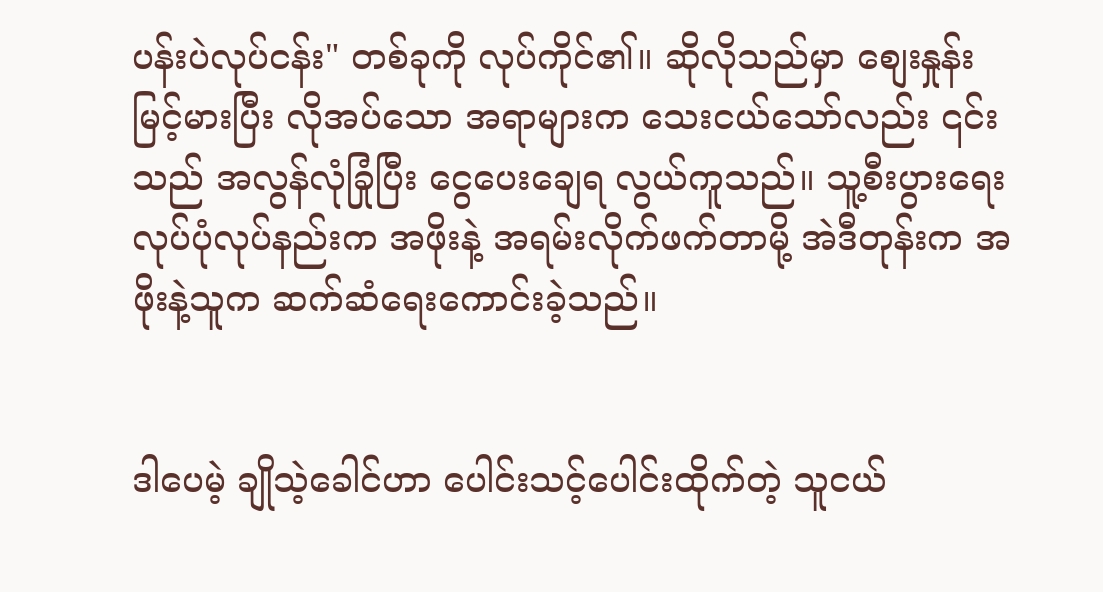ပန်းပဲလုပ်ငန်း" တစ်ခုကို လုပ်ကိုင်၏။ ဆိုလိုသည်မှာ စျေးနှုန်းမြင့်မားပြီး လိုအပ်သော အရာများက သေးငယ်သော်လည်း ၎င်းသည် အလွန်လုံခြုံပြီး ငွေပေးချေရ လွယ်ကူသည်။ သူ့စီးပွားရေး လုပ်ပုံလုပ်နည်းက အဖိုးနဲ့ အရမ်းလိုက်ဖက်တာမို့ အဲဒီတုန်းက အဖိုးနဲ့သူက ဆက်ဆံရေးကောင်းခဲ့သည်။


ဒါပေမဲ့ ချိုသဲ့ခေါင်ဟာ ပေါင်းသင့်ပေါင်းထိုက်တဲ့ သူငယ်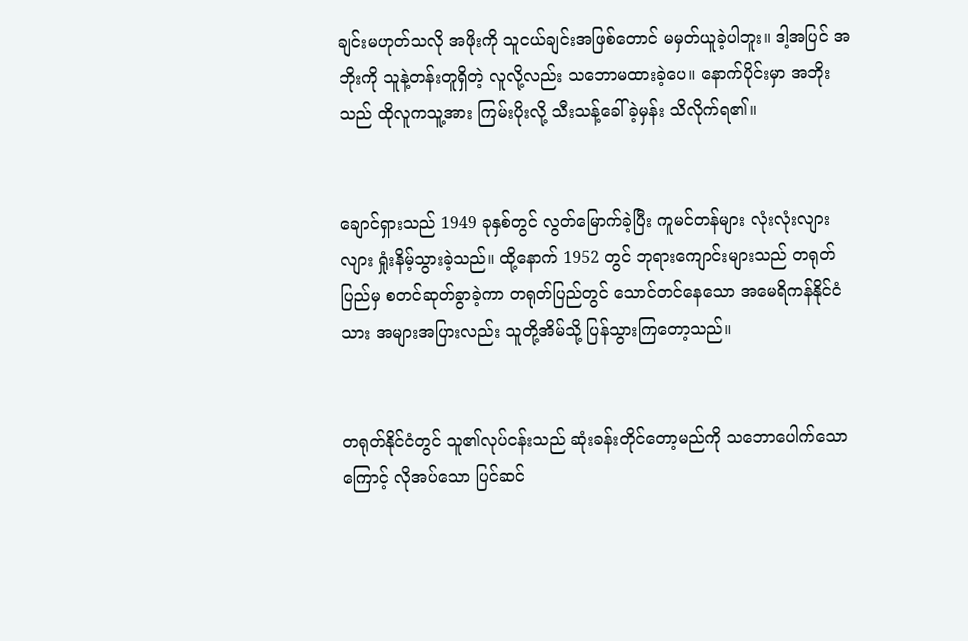ချင်းမဟုတ်သလို အဖိုးကို သူငယ်ချင်းအဖြစ်တောင် မမှတ်ယူခဲ့ပါဘူး။ ဒါ့အပြင် အဘိုးကို သူနဲ့တန်းတူရှိတဲ့ လူလို့လည်း သဘောမထားခဲ့ပေ။ နောက်ပိုင်းမှာ အဘိုးသည် ထိုလူကသူ့အား ကြမ်းပိုးလို့ သီးသန့်ခေါ်ခဲ့မှန်း သိလိုက်ရ၏။


ချောင်ရှားသည် 1949 ခုနှစ်တွင် လွတ်မြောက်ခဲ့ပြီး ကူမင်တန်များ လုံးလုံးလျားလျား ရှုံးနိမ့်သွားခဲ့သည်။ ထို့နောက် 1952 တွင် ဘုရားကျောင်းများသည် တရုတ်ပြည်မှ စတင်ဆုတ်ခွာခဲ့ကာ တရုတ်ပြည်တွင် သောင်တင်နေသော အမေရိကန်နိုင်ငံသား အများအပြားလည်း သူတို့အိမ်သို့ ပြန်သွားကြတော့သည်။


တရုတ်နိုင်ငံတွင် သူ၏လုပ်ငန်းသည် ဆုံးခန်းတိုင်တော့မည်ကို သဘောပေါက်သောကြောင့် လိုအပ်သော ပြင်ဆင်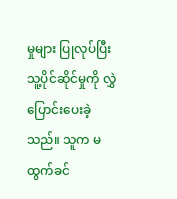မှုများ ပြုလုပ်ပြီး သူ့ပိုင်ဆိုင်မှုကို လွှဲပြောင်းပေးခဲ့သည်။ သူက မထွက်ခင်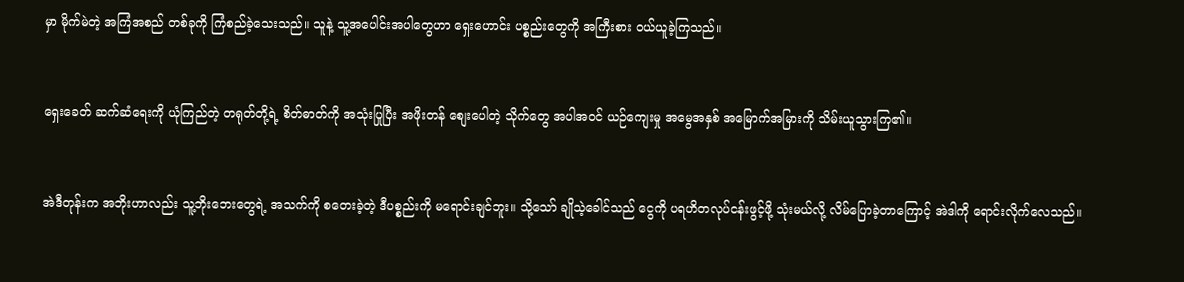မှာ မိုက်မဲတဲ့ အကြံအစည် တစ်ခုကို ကြံစည်ခဲ့သေးသည်။ သူနဲ့ သူ့အပေါင်းအပါတွေဟာ ရှေးဟောင်း ပစ္စည်းတွေကို အကြီးစား ၀ယ်ယူခဲ့ကြသည်။


ရှေးခေတ် ဆက်ဆံရေးကို ယုံကြည်တဲ့ တရုတ်တို့ရဲ့ စိတ်ဓာတ်ကို အသုံးပြုပြီး အဖိုးတန် စျေးပေါတဲ့ သိုက်တွေ အပါအဝင် ယဉ်ကျေးမှု အမွေအနှစ် အမြောက်အမြားကို သိမ်းယူသွားကြ၏။


အဲဒီတုန်းက အဘိုးဟာလည်း သူ့ဘိုးဘေးတွေရဲ့ အသက်ကို စတေးခဲ့တဲ့ ဒီပစ္စည်းကို မရောင်းချင်ဘူး။ သို့သော် ချိုသဲ့ခေါင်သည် ငွေကို ပရဟိတလုပ်ငန်းဖွင့်ဖို့ သုံးမယ်လို့ လိမ်ပြောခဲ့တာကြောင့် အဲဒါကို ရောင်းလိုက်လေသည်။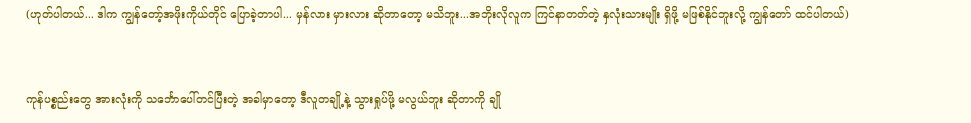(ဟုတ်ပါတယ်... ဒါက ကျွန်တော့်အဖိုးကိုယ်တိုင် ပြောခဲ့တာပါ... မှန်လား မှားလား ဆိုတာတော့ မသိဘူး...အဘိုးလိုလူက ကြင်နာတတ်တဲ့ နှလုံးသားမျိုး ရှိဖို့ မဖြစ်နိုင်ဘူးလို့ ကျွန်တော် ထင်ပါတယ်)


ကုန်ပစ္စည်းတွေ အားလုံးကို သင်္ဘောပေါ်တင်ပြီးတဲ့ အခါမှာတော့ ဒီလူတချို့နဲ့ သွားရှုပ်ဖို့ မလွယ်ဘူး ဆိုတာကို ချို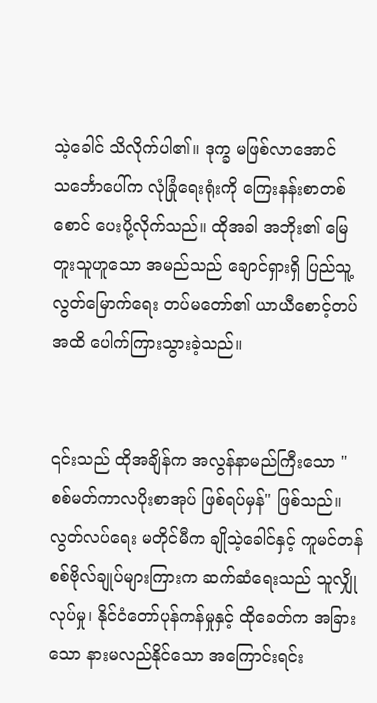သဲ့ခေါင် သိလိုက်ပါ၏။ ဒုက္ခ မဖြစ်လာအောင် သင်္ဘောပေါ်က လုံခြုံရေးရုံးကို ကြေးနန်းစာတစ်စောင် ပေးပို့လိုက်သည်။ ထိုအခါ အဘိုး၏ မြေတူးသူဟူသော အမည်သည် ချောင်ရှားရှိ ပြည်သူ့လွတ်မြောက်ရေး တပ်မတော်၏ ယာယီစောင့်တပ်အထိ ပေါက်ကြားသွားခဲ့သည်။


၎င်းသည် ထိုအချိန်က အလွန်နာမည်ကြီးသော "စစ်မတ်ကာလပိုးစာအုပ် ဖြစ်ရပ်မှန်" ဖြစ်သည်။ လွတ်လပ်ရေး မတိုင်မီက ချိုသဲ့ခေါင်နှင့် ကူမင်တန် စစ်ဗိုလ်ချုပ်များကြားက ဆက်ဆံရေးသည် သူလျှိုလုပ်မှု၊ နိုင်ငံတော်ပုန်ကန်မှုနှင့် ထိုခေတ်က အခြားသော နားမလည်နိုင်သော အကြောင်းရင်း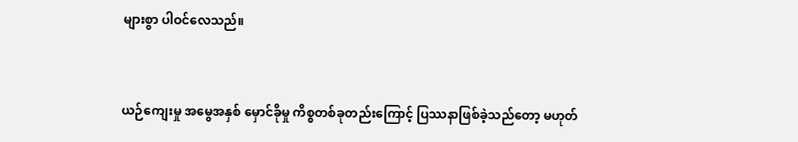များစွာ ပါဝင်လေသည်။


ယဉ်ကျေးမှု အမွေအနှစ် မှောင်ခိုမှု ကိစ္စတစ်ခုတည်းကြောင့် ပြဿနာဖြစ်ခဲ့သည်တော့ မဟုတ်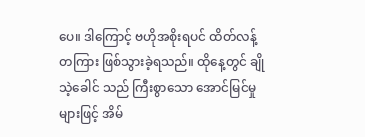ပေ။ ဒါကြောင့် ဗဟိုအစိုးရပင် ထိတ်လန့်တကြား ဖြစ်သွားခဲ့ရသည်။ ထိုနေ့တွင် ချိုသဲ့ခေါင် သည် ကြီးစွာသော အောင်မြင်မှုများဖြင့် အိမ်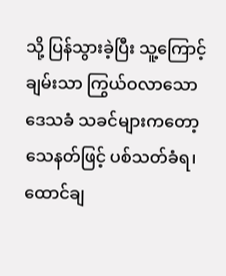သို့ ပြန်သွားခဲ့ပြီး သူ့ကြောင့် ချမ်းသာ ကြွယ်ဝလာသော ဒေသခံ သခင်များကတော့ သေနတ်ဖြင့် ပစ်သတ်ခံရ၊ ထောင်ချ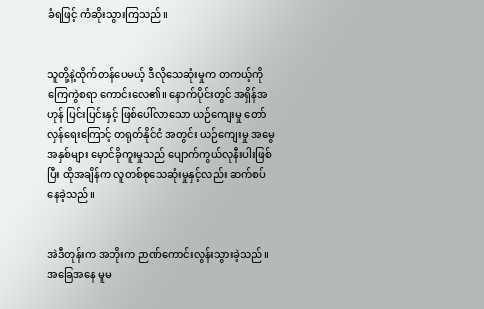ခံရဖြင့် ကံဆိုးသွားကြသည်။


သူတို့နဲ့ထိုက်တန်ပေမယ့် ဒီလိုသေဆုံးမှုက တကယ့်ကို ကြေကွဲစရာ ကောင်းလေ၏။ နောက်ပိုင်းတွင် အရှိန်အဟုန် ပြင်းပြင်းနှင့် ဖြစ်ပေါ်လာသော ယဉ်ကျေးမှု တော်လှန်ရေးကြောင့် တရုတ်နိုင်ငံ အတွင်း ယဉ်ကျေးမှု အမွေအနှစ်များ မှောင်ခိုကူးမှုသည် ပျောက်ကွယ်လုနီးပါးဖြစ်ပြီး ထိုအချိန်က လူတစ်စုသေဆုံးမှုနှင့်လည်း ဆက်စပ်နေခဲ့သည်။


အဲဒီတုန်းက အဘိုးက ဉာဏ်ကောင်းလွန်းသွားခဲ့သည်။ အခြေအနေ မူမ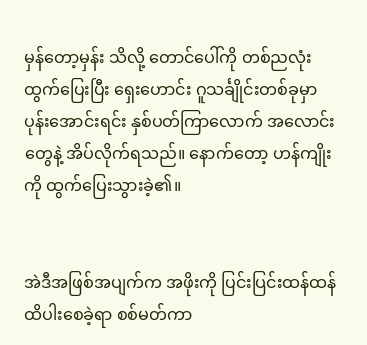မှန်တော့မှန်း သိလို့ တောင်ပေါ်ကို တစ်ညလုံး ထွက်ပြေးပြီး ရှေးဟောင်း ဂူသင်္ချိုင်းတစ်ခုမှာ ပုန်းအောင်းရင်း နှစ်ပတ်ကြာလောက် အလောင်းတွေနဲ့ အိပ်လိုက်ရသည်။ နောက်တော့ ဟန်ကျိုးကို ထွက်ပြေးသွားခဲ့၏။


အဲဒီအဖြစ်အပျက်က အဖိုးကို ပြင်းပြင်းထန်ထန် ထိပါးစေခဲ့ရာ စစ်မတ်ကာ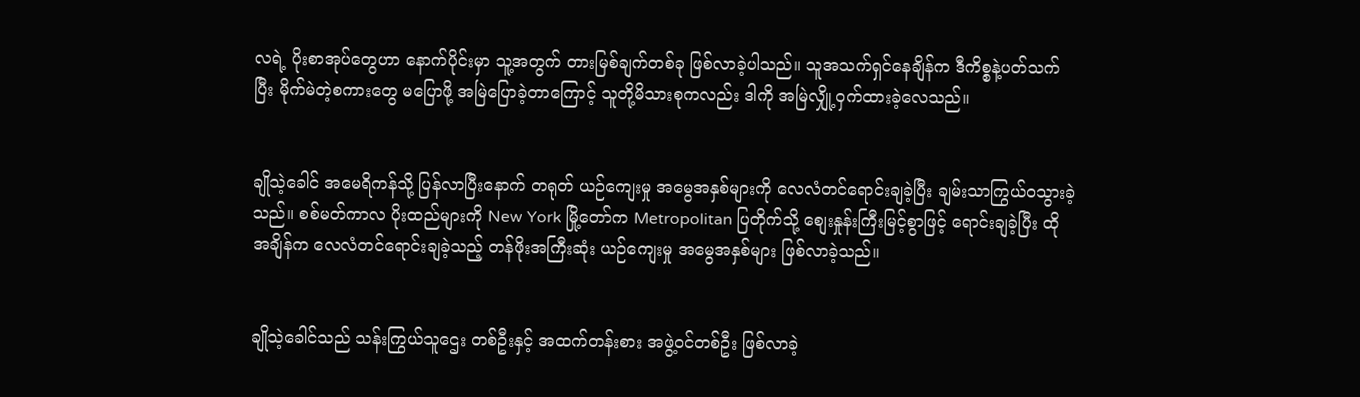လရဲ့ ပိုးစာအုပ်တွေဟာ နောက်ပိုင်းမှာ သူ့အတွက် တားမြစ်ချက်တစ်ခု ဖြစ်လာခဲ့ပါသည်။ သူအသက်ရှင်နေချိန်က ဒီကိစ္စနဲ့ပတ်သက်ပြီး မိုက်မဲတဲ့စကားတွေ မပြောဖို့ အမြဲပြောခဲ့တာကြောင့် သူတို့မိသားစုကလည်း ဒါကို အမြဲလျှို့ဝှက်ထားခဲ့လေသည်။


ချိုသဲ့ခေါင် အမေရိကန်သို့ ပြန်လာပြီးနောက် တရုတ် ယဉ်ကျေးမှု အမွေအနှစ်များကို လေလံတင်ရောင်းချခဲ့ပြီး ချမ်းသာကြွယ်ဝသွားခဲ့သည်။ စစ်မတ်ကာလ ပိုးထည်များကို New York မြို့တော်က Metropolitan ပြတိုက်သို့ စျေးနှုန်းကြီးမြင့်စွာဖြင့် ရောင်းချခဲ့ပြီး ထိုအချိန်က လေလံတင်ရောင်းချခဲ့သည့် တန်ဖိုးအကြီးဆုံး ယဉ်ကျေးမှု အမွေအနှစ်များ ဖြစ်လာခဲ့သည်။


ချိုသဲ့ခေါင်သည် သန်းကြွယ်သူဌေး တစ်ဦးနှင့် အထက်တန်းစား အဖွဲ့ဝင်တစ်ဦး ဖြစ်လာခဲ့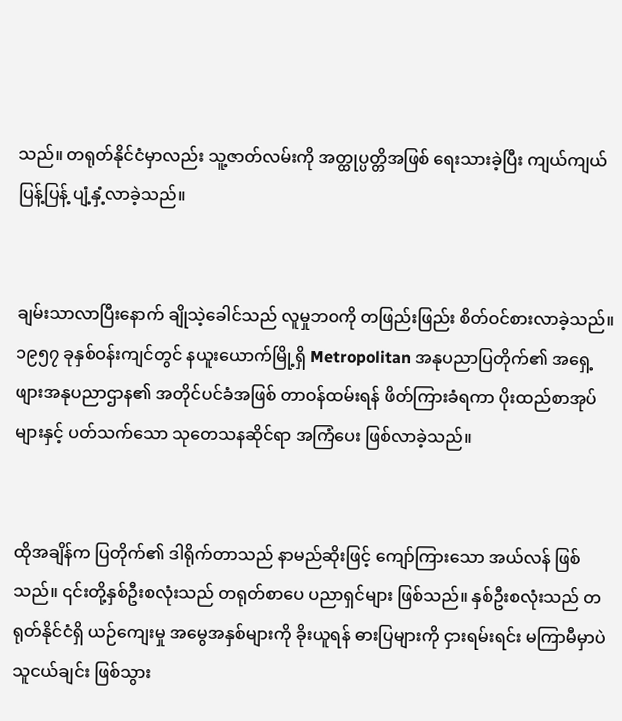သည်။ တရုတ်နိုင်ငံမှာလည်း သူ့ဇာတ်လမ်းကို အတ္ထုပ္ပတ္တိအဖြစ် ရေးသားခဲ့ပြီး ကျယ်ကျယ်ပြန့်ပြန့် ပျံ့နှံ့လာခဲ့သည်။


ချမ်းသာလာပြီးနောက် ချိုသဲ့ခေါင်သည် လူမှုဘ၀ကို တဖြည်းဖြည်း စိတ်ဝင်စားလာခဲ့သည်။ ၁၉၅၇ ခုနှစ်ဝန်းကျင်တွင် နယူးယောက်မြို့ရှိ Metropolitan အနုပညာပြတိုက်၏ အရှေ့ဖျားအနုပညာဌာန၏ အတိုင်ပင်ခံအဖြစ် တာဝန်ထမ်းရန် ဖိတ်ကြားခံရကာ ပိုးထည်စာအုပ်များနှင့် ပတ်သက်သော သုတေသနဆိုင်ရာ အကြံပေး ဖြစ်လာခဲ့သည်။


ထိုအချိန်က ပြတိုက်၏ ဒါရိုက်တာသည် နာမည်ဆိုးဖြင့် ကျော်ကြားသော အယ်လန် ဖြစ်သည်။ ၎င်းတို့နှစ်ဦးစလုံးသည် တရုတ်စာပေ ပညာရှင်များ ဖြစ်သည်။ နှစ်ဦးစလုံးသည် တရုတ်နိုင်ငံရှိ ယဉ်ကျေးမှု အမွေအနှစ်များကို ခိုးယူရန် ဓားပြများကို ငှားရမ်းရင်း မကြာမီမှာပဲ သူငယ်ချင်း ဖြစ်သွား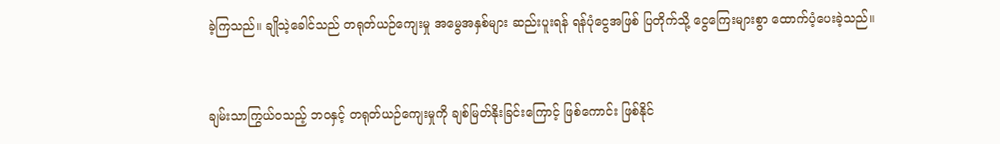ခဲ့ကြသည်။ ချိုသဲ့ခေါင်သည် တရုတ်ယဉ်ကျေးမှု အမွေအနှစ်များ ဆည်းပူးရန် ရန်ပုံငွေအဖြစ် ပြတိုက်သို့ ငွေကြေးများစွာ ထောက်ပံ့ပေးခဲ့သည်။


ချမ်းသာကြွယ်ဝသည့် ဘဝနှင့် တရုတ်ယဉ်ကျေးမှုကို ချစ်မြတ်နိုးခြင်းကြောင့် ဖြစ်ကောင်း ဖြစ်နိုင်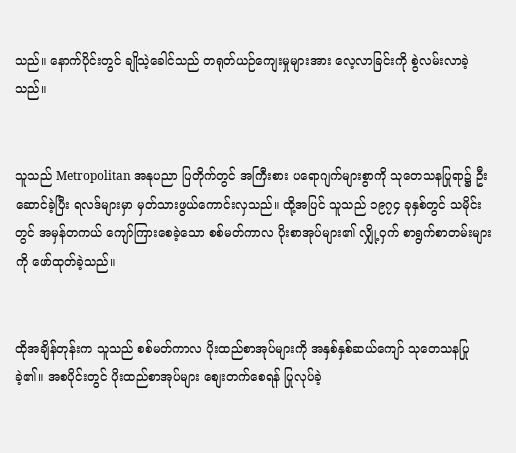သည်။ နောက်ပိုင်းတွင် ချိုသဲ့ခေါင်သည် တရုတ်ယဉ်ကျေးမှုများအား လေ့လာခြင်းကို စွဲလမ်းလာခဲ့သည်။


သူသည် Metropolitan အနုပညာ ပြတိုက်တွင် အကြီးစား ပရောဂျက်များစွာကို သုတေသနပြုရာ၌ ဦးဆောင်ခဲ့ပြီး ရလဒ်များမှာ မှတ်သားဖွယ်ကောင်းလှသည်။ ထို့အပြင် သူသည် ၁၉၇၄ ခုနှစ်တွင် သမိုင်းတွင် အမှန်တကယ် ကျော်ကြားစေခဲ့သော စစ်မတ်ကာလ ပိုးစာအုပ်များ၏ လျှို့ဝှက် စာရွက်စာတမ်းများကို ဖော်ထုတ်ခဲ့သည်။


ထိုအချိန်တုန်းက သူသည် စစ်မတ်ကာလ ပိုးထည်စာအုပ်များကို အနှစ်နှစ်ဆယ်ကျော် သုတေသနပြုခဲ့၏။ အစပိုင်းတွင် ပိုးထည်စာအုပ်များ စျေးတက်စေရန် ပြုလုပ်ခဲ့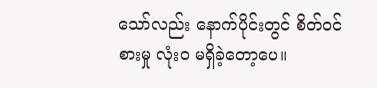သော်လည်း နောက်ပိုင်းတွင် စိတ်ဝင်စားမှု လုံးဝ မရှိခဲ့တော့ပေ။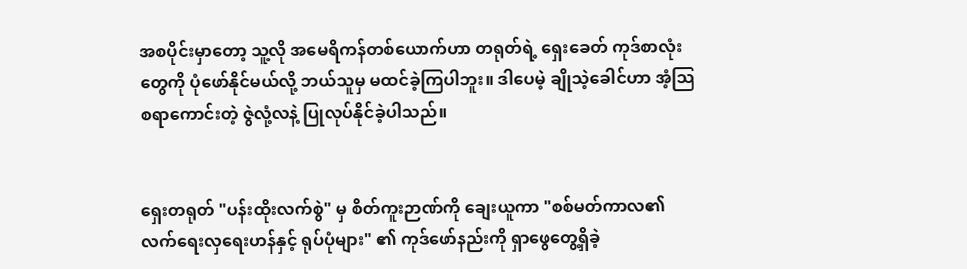အစပိုင်းမှာတော့ သူ့လို အမေရိကန်တစ်ယောက်ဟာ တရုတ်ရဲ့ ရှေးခေတ် ကုဒ်စာလုံးတွေကို ပုံဖော်နိုင်မယ်လို့ ဘယ်သူမှ မထင်ခဲ့ကြပါဘူး။ ဒါပေမဲ့ ချိုသဲ့ခေါင်ဟာ အံ့သြစရာကောင်းတဲ့ ဇွဲလုံ့လနဲ့ ပြုလုပ်နိုင်ခဲ့ပါသည်။


ရှေးတရုတ် "ပန်းထိုးလက်စွဲ" မှ စိတ်ကူးဉာဏ်ကို ချေးယူကာ "စစ်မတ်ကာလ၏ လက်ရေးလှရေးဟန်နှင့် ရုပ်ပုံများ" ၏ ကုဒ်ဖော်နည်းကို ရှာဖွေတွေ့ရှိခဲ့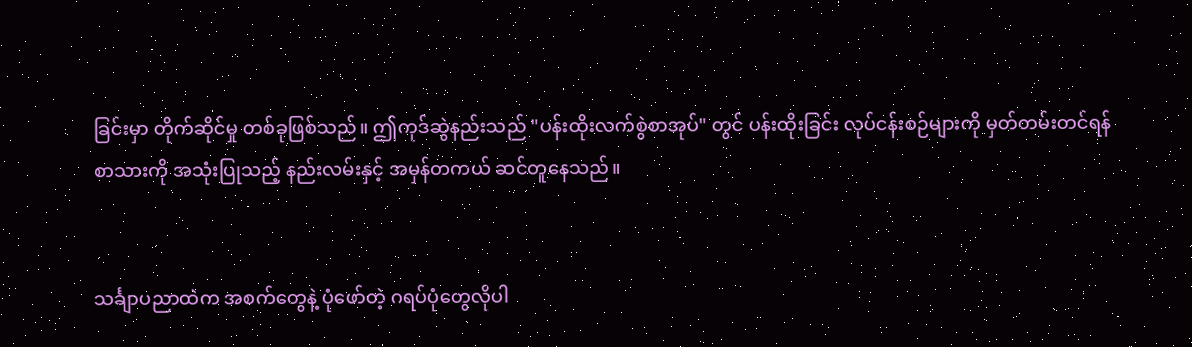ခြင်းမှာ တိုက်ဆိုင်မှု တစ်ခုဖြစ်သည်။ ဤကုဒ်ဆွဲနည်းသည် "ပန်းထိုးလက်စွဲစာအုပ်" တွင် ပန်းထိုးခြင်း လုပ်ငန်းစဉ်များကို မှတ်တမ်းတင်ရန် စာသားကို အသုံးပြုသည့် နည်းလမ်းနှင့် အမှန်တကယ် ဆင်တူနေသည်။


သင်္ချာပညာထဲက အစက်တွေနဲ့ ပုံဖော်တဲ့ ဂရပ်ပုံတွေလိုပါ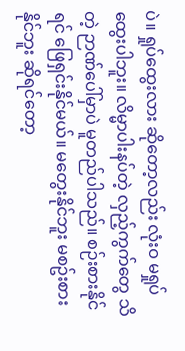ပဲ။ ရှုပ်ထွေးလား ဆိုတော့လည်း လုံးဝ မရှုပ်ထွေးပါဘူး။ လိမ္မာပါးနပ်တဲ့ လှည့်ကွက်တွေ သိတဲ့ ဉာဏ်ပေါ်မှာပဲ မူတည်ပါသည်။ စဉ်းစားနိုင်ရင် ဖြေရှင်းနိုင်မယ်။ မတွေးနိုင်ဘူး မစဥ်းစားနိုင်ဘူး ဆိုရင်တော့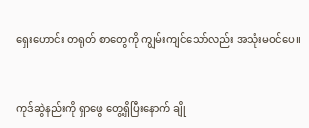ရှေးဟောင်း တရုတ် စာတွေကို ကျွမ်းကျင်သော်လည်း အသုံးမဝင်ပေ။


ကုဒ်ဆွဲနည်းကို ရှာဖွေ တွေ့ရှိပြီးနောက် ချို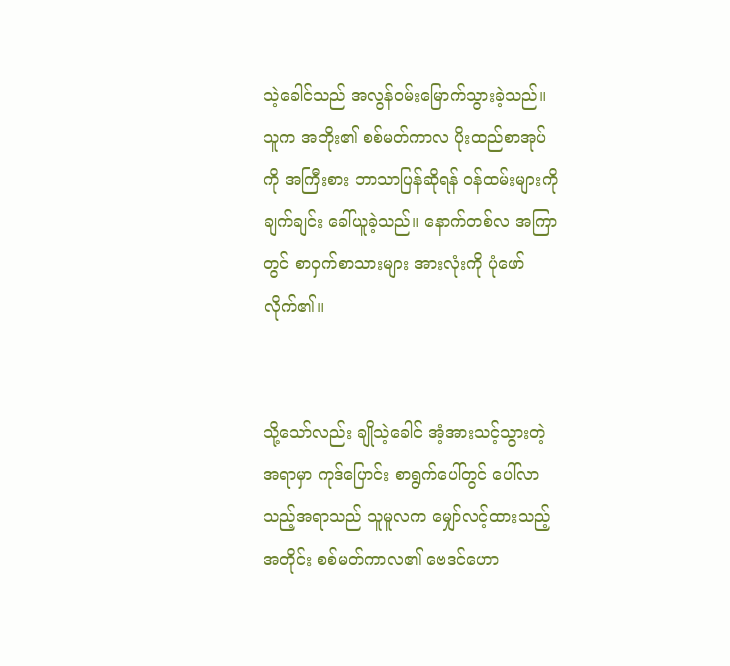သဲ့ခေါင်သည် အလွန်ဝမ်းမြောက်သွားခဲ့သည်။ သူက အဘိုး၏ စစ်မတ်ကာလ ပိုးထည်စာအုပ်ကို အကြီးစား ဘာသာပြန်ဆိုရန် ဝန်ထမ်းများကို ချက်ချင်း ခေါ်ယူခဲ့သည်။ နောက်တစ်လ အကြာတွင် စာဝှက်စာသားများ အားလုံးကို ပုံဖော်လိုက်၏။


သို့သော်လည်း ချိုသဲ့ခေါင် အံ့အားသင့်သွားတဲ့ အရာမှာ ကုဒ်ပြောင်း စာရွက်ပေါ်တွင် ပေါ်လာသည့်အရာသည် သူမူလက မျှော်လင့်ထားသည့်အတိုင်း စစ်မတ်ကာလ၏ ဗေဒင်ဟော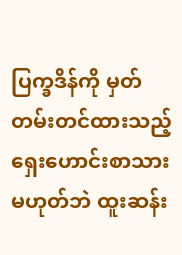ပြက္ခဒိန်ကို မှတ်တမ်းတင်ထားသည့် ရှေးဟောင်းစာသား မဟုတ်ဘဲ ထူးဆန်း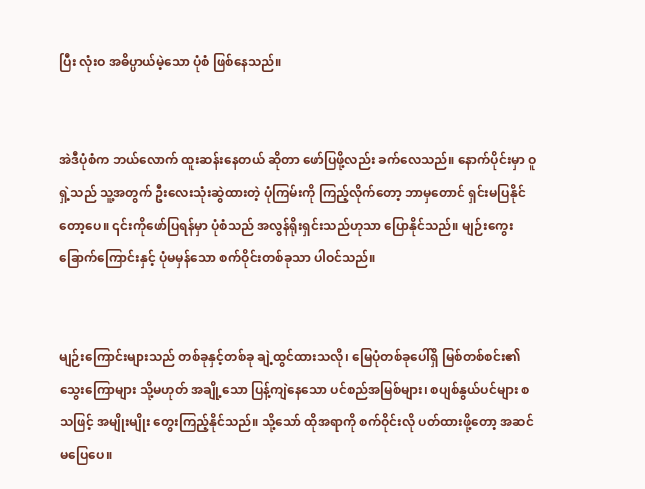ပြီး လုံးဝ အဓိပ္ပာယ်မဲ့သော ပုံစံ ဖြစ်နေသည်။


အဲဒီပုံစံက ဘယ်လောက် ထူးဆန်းနေတယ် ဆိုတာ ဖော်ပြဖို့လည်း ခက်လေသည်။ နောက်ပိုင်းမှာ ဝူရှဲ့သည် သူ့အတွက် ဦးလေးသုံးဆွဲထားတဲ့ ပုံကြမ်းကို ကြည့်လိုက်တော့ ဘာမှတောင် ရှင်းမပြနိုင်တော့ပေ။ ၎င်းကိုဖော်ပြရန်မှာ ပုံစံသည် အလွန်ရိုးရှင်းသည်ဟုသာ ပြောနိုင်သည်။ မျဉ်းကွေးခြောက်ကြောင်းနှင့် ပုံမမှန်သော စက်ဝိုင်းတစ်ခုသာ ပါဝင်သည်။


မျဉ်းကြောင်းများသည် တစ်ခုနှင့်တစ်ခု ချဲ့ထွင်ထားသလို၊ မြေပုံတစ်ခုပေါ်ရှိ မြစ်တစ်စင်း၏ သွေးကြောများ သို့မဟုတ် အချို့သော ပြန့်ကျဲနေသော ပင်စည်အမြစ်များ၊ စပျစ်နွယ်ပင်များ စသဖြင့် အမျိုးမျိုး တွေးကြည့်နိုင်သည်။ သို့သော် ထိုအရာကို စက်ဝိုင်းလို ပတ်ထားဖို့တော့ အဆင်မပြေပေ။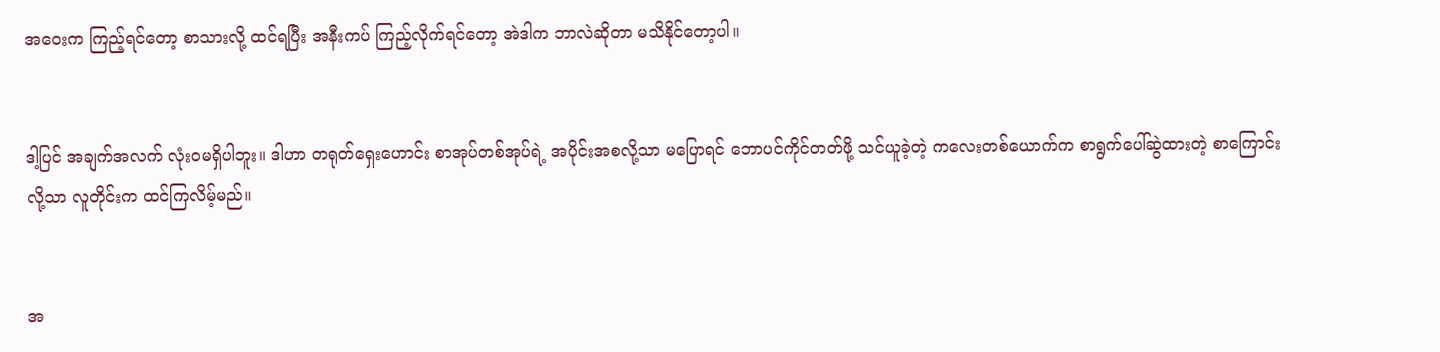အဝေးက ကြည့်ရင်တော့ စာသားလို့ ထင်ရပြီး အနီးကပ် ကြည့်လိုက်ရင်တော့ အဲဒါက ဘာလဲဆိုတာ မသိနိုင်တော့ပါ။


ဒါ့ပြင် အချက်အလက် လုံးဝမရှိပါဘူး။ ဒါဟာ တရုတ်ရှေးဟောင်း စာအုပ်တစ်အုပ်ရဲ့ အပိုင်းအစလို့သာ မပြောရင် ဘောပင်ကိုင်တတ်ဖို့ သင်ယူခဲ့တဲ့ ကလေးတစ်ယောက်က စာရွက်ပေါ်ဆွဲထားတဲ့ စာကြောင်းလို့သာ လူတိုင်းက ထင်ကြလိမ့်မည်။


အ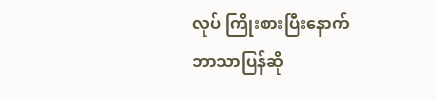လုပ် ကြိုးစားပြီးနောက် ဘာသာပြန်ဆို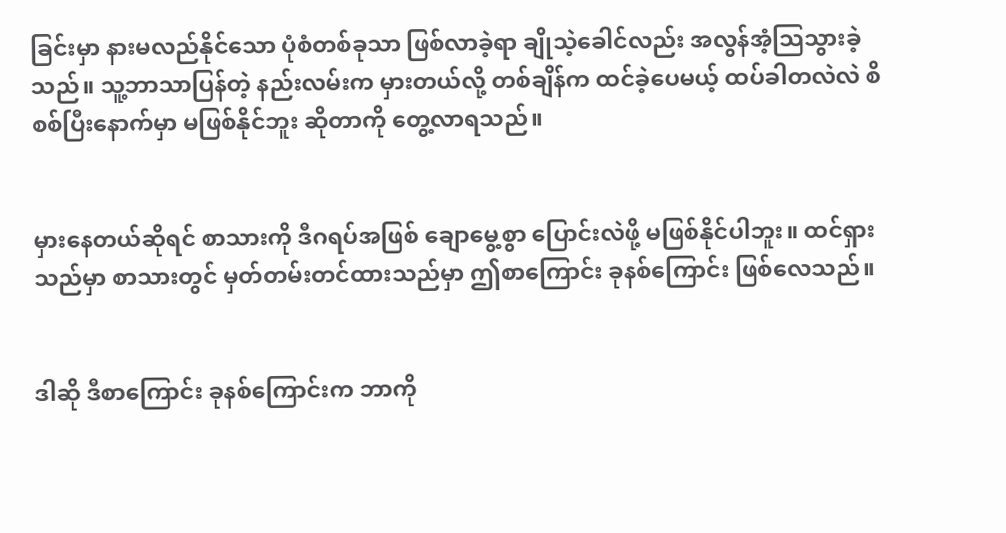ခြင်းမှာ နားမလည်နိုင်သော ပုံစံတစ်ခုသာ ဖြစ်လာခဲ့ရာ ချိုသဲ့ခေါင်လည်း အလွန်အံ့သြသွားခဲ့သည်။ သူ့ဘာသာပြန်တဲ့ နည်းလမ်းက မှားတယ်လို့ တစ်ချိန်က ထင်ခဲ့ပေမယ့် ထပ်ခါတလဲလဲ စိစစ်ပြီးနောက်မှာ မဖြစ်နိုင်ဘူး ဆိုတာကို တွေ့လာရသည်။


မှားနေတယ်ဆိုရင် စာသားကို ဒီဂရပ်အဖြစ် ချောမွေ့စွာ ပြောင်းလဲဖို့ မဖြစ်နိုင်ပါဘူး။ ထင်ရှားသည်မှာ စာသားတွင် မှတ်တမ်းတင်ထားသည်မှာ ဤစာကြောင်း ခုနစ်ကြောင်း ဖြစ်လေသည်။


ဒါဆို ဒီစာကြောင်း ခုနစ်ကြောင်းက ဘာကို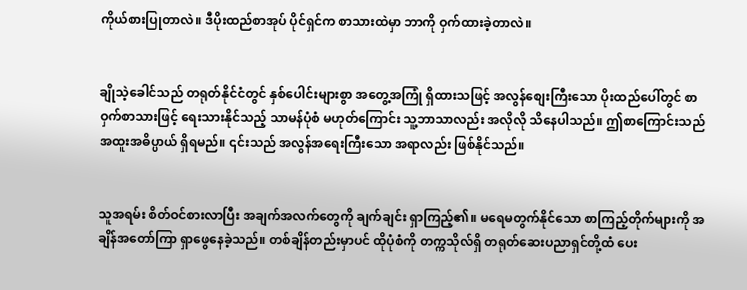ကိုယ်စားပြုတာလဲ။ ဒီပိုးထည်စာအုပ် ပိုင်ရှင်က စာသားထဲမှာ ဘာကို ဝှက်ထားခဲ့တာလဲ။


ချိုသဲ့ခေါင်သည် တရုတ်နိုင်ငံတွင် နှစ်ပေါင်းများစွာ အတွေ့အကြုံ ရှိထားသဖြင့် အလွန်စျေးကြီးသော ပိုးထည်ပေါ်တွင် စာဝှက်စာသားဖြင့် ရေးသားနိုင်သည့် သာမန်ပုံစံ မဟုတ်ကြောင်း သူ့ဘာသာလည်း အလိုလို သိနေပါသည်။ ဤစာကြောင်းသည် အထူးအဓိပ္ပာယ် ရှိရမည်။ ၎င်းသည် အလွန်အရေးကြီးသော အရာလည်း ဖြစ်နိုင်သည်။


သူအရမ်း စိတ်ဝင်စားလာပြီး အချက်အလက်တွေကို ချက်ချင်း ရှာကြည့်၏။ မရေမတွက်နိုင်သော စာကြည့်တိုက်များကို အချိန်အတော်ကြာ ရှာဖွေနေခဲ့သည်။ တစ်ချိန်တည်းမှာပင် ထိုပုံစံကို တက္ကသိုလ်ရှိ တရုတ်ဆေးပညာရှင်တို့ထံ ပေး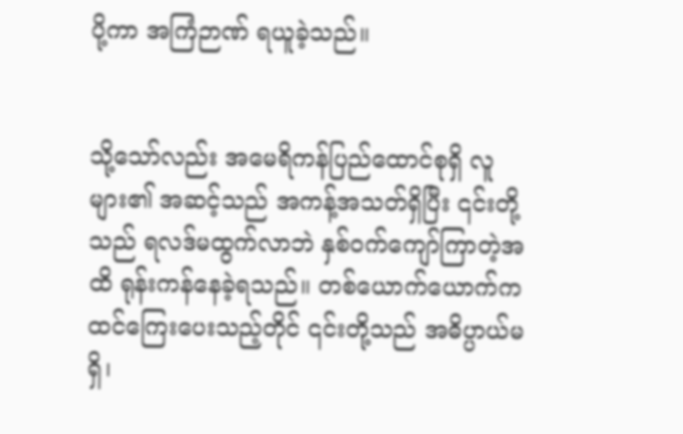ပို့ကာ အကြံဉာဏ် ရယူခဲ့သည်။


သို့သော်လည်း အမေရိကန်ပြည်ထောင်စုရှိ လူများ၏ အဆင့်သည် အကန့်အသတ်ရှိပြီး ၎င်းတို့သည် ရလဒ်မထွက်လာဘဲ နှစ်ဝက်ကျော်ကြာတဲ့အထိ ရုန်းကန်နေခဲ့ရသည်။ တစ်ယောက်ယောက်က ထင်ကြေးပေးသည့်တိုင် ၎င်းတို့သည် အဓိပ္ပာယ်မရှိ၊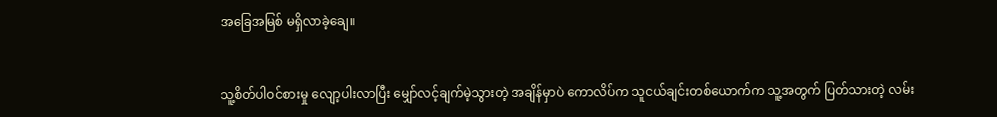အခြေအမြစ် မရှိလာခဲ့ချေ။


သူ့စိတ်ပါဝင်စားမှု လျော့ပါးလာပြီး မျှော်လင့်ချက်မဲ့သွားတဲ့ အချိန်မှာပဲ ကောလိပ်က သူငယ်ချင်းတစ်ယောက်က သူ့အတွက် ပြတ်သားတဲ့ လမ်း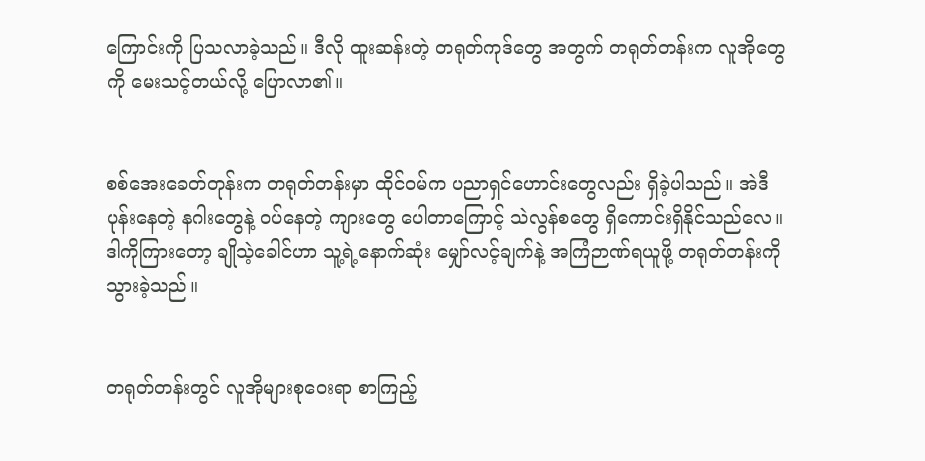ကြောင်းကို ပြသလာခဲ့သည်။ ဒီလို ထူးဆန်းတဲ့ တရုတ်ကုဒ်တွေ အတွက် တရုတ်တန်းက လူအိုတွေကို မေးသင့်တယ်လို့ ပြောလာ၏။


စစ်အေးခေတ်တုန်းက တရုတ်တန်းမှာ ထိုင်ဝမ်က ပညာရှင်ဟောင်းတွေလည်း ရှိခဲ့ပါသည်။ အဲဒီ ပုန်းနေတဲ့ နဂါးတွေနဲ့ ဝပ်နေတဲ့ ကျားတွေ ပေါတာကြောင့် သဲလွန်စတွေ ရှိကောင်းရှိနိုင်သည်လေ။ ဒါကိုကြားတော့ ချိုသဲ့ခေါင်ဟာ သူ့ရဲ့နောက်ဆုံး မျှော်လင့်ချက်နဲ့ အကြံဉာဏ်ရယူဖို့ တရုတ်တန်းကို သွားခဲ့သည်။


တရုတ်တန်းတွင် လူအိုများစုဝေးရာ စာကြည့်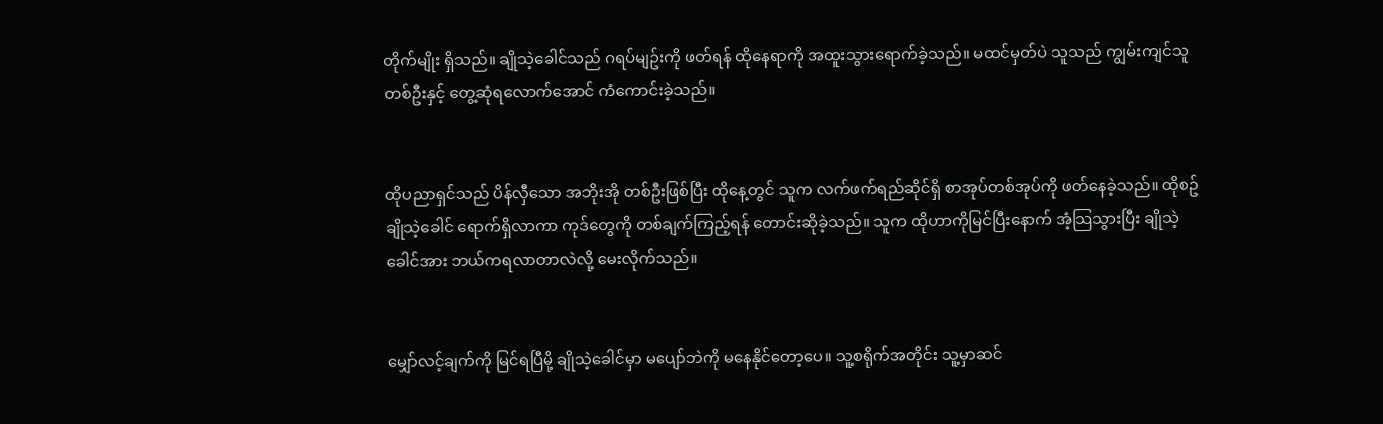တိုက်မျိုး ရှိသည်။ ချိုသဲ့ခေါင်သည် ဂရပ်မျဥ်းကို ဖတ်ရန် ထိုနေရာကို အထူးသွားရောက်ခဲ့သည်။ မထင်မှတ်ပဲ သူသည် ကျွမ်းကျင်သူတစ်ဦးနှင့် တွေ့ဆုံရလောက်အောင် ကံကောင်းခဲ့သည်။


ထိုပညာရှင်သည် ပိန်လှီသော အဘိုးအို တစ်ဦးဖြစ်ပြီး ထိုနေ့တွင် သူက လက်ဖက်ရည်ဆိုင်ရှိ စာအုပ်တစ်အုပ်ကို ဖတ်နေခဲ့သည်။ ထိုစဥ် ချိုသဲ့ခေါင် ရောက်ရှိလာကာ ကုဒ်တွေကို တစ်ချက်ကြည့်ရန် တောင်းဆိုခဲ့သည်။ သူက ထိုဟာကိုမြင်ပြီးနောက် အံ့သြသွားပြီး ချိုသဲ့ခေါင်အား ဘယ်ကရလာတာလဲလို့ မေးလိုက်သည်။


မျှော်လင့်ချက်ကို မြင်ရပြီမို့ ချိုသဲ့ခေါင်မှာ မပျော်ဘဲကို မနေနိုင်တော့ပေ။ သူ့စရိုက်အတိုင်း သူ့မှာဆင်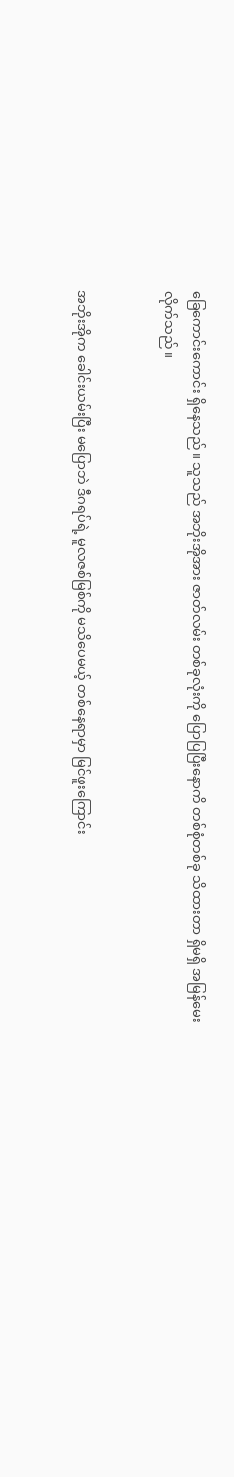ခြေကောင်းကောင်း ရှိနေသည်။ သူသည် အဘိုးအိုအား ဇာတ်လမ်း တစ်ခုလုံးကို ပြောပြပြီးနောကိ တစ်စုံတစ်ခု သိထားတာ ရှိမရှိ အမြန်မေးလိုက်သည်။


အဘိုးအိုက ခေါင်းယမ်းပြီး မပြောဘဲ ဒီဂရပ်ရဲ့ မူလဇစ်မြစ်ကို မသိပေမယ့် တစ်နေရာမှာ မြင်ဖူးကြောင်း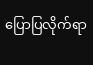ပြောပြလိုက်ရာ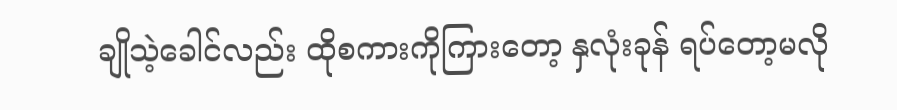ချိုသဲ့ခေါင်လည်း ထိုစကားကိုကြားတော့ နှလုံးခုန် ရပ်တော့မလို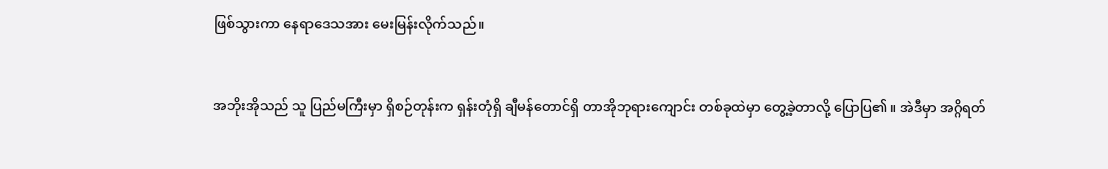ဖြစ်သွားကာ နေရာဒေသအား မေးမြန်းလိုက်သည်။


အဘိုးအိုသည် သူ ပြည်မကြီးမှာ ရှိစဉ်တုန်းက ရှန်းတုံရှိ ချီမန်တောင်ရှိ တာအိုဘုရားကျောင်း တစ်ခုထဲမှာ တွေ့ခဲ့တာလို့ ပြောပြ၏။ အဲဒီမှာ အဂ္ဂိရတ်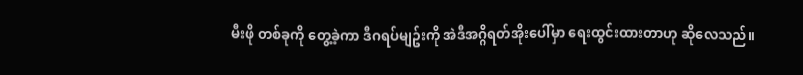မီးဖို တစ်ခုကို တွေ့ခဲ့ကာ ဒီဂရပ်မျဥ်းကို အဲဒီအဂ္ဂိရတ်အိုးပေါ်မှာ ရေးထွင်းထားတာဟု ဆိုလေသည်။